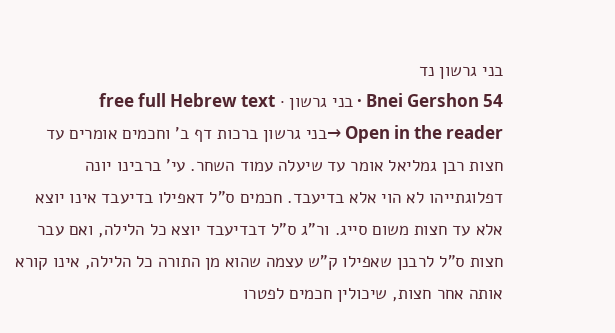בני גרשון נד
Bnei Gershon 54 · בני גרשון · free full Hebrew text
Open in the reader →בני גרשון ברכות דף ב' וחכמים אומרים עד חצות רבן גמליאל אומר עד שיעלה עמוד השחר. עי' ברבינו יונה דפלוגתייהו לא הוי אלא בדיעבד. חכמים ס"ל דאפילו בדיעבד אינו יוצא אלא עד חצות משום סייג. ור"ג ס"ל דבדיעבד יוצא כל הלילה, ואם עבר חצות ס"ל לרבנן שאפילו ק"ש עצמה שהוא מן התורה כל הלילה, אינו קורא אותה אחר חצות, שיכולין חכמים לפטרו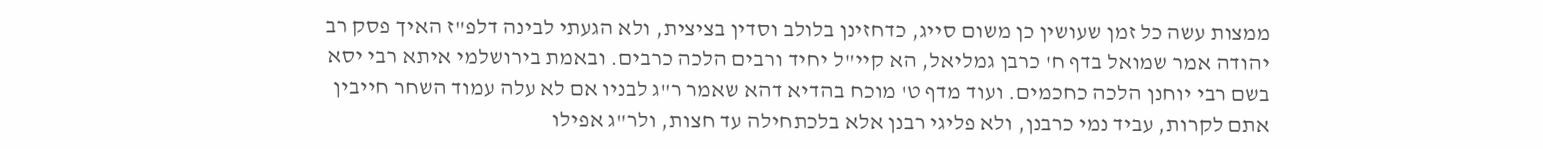ממצות עשה כל זמן שעושין כן משום סייג, כדחזינן בלולב וסדין בציצית, ולא הגעתי לבינה דלפ"ז האיך פסק רב יהודה אמר שמואל בדף ח' כרבן גמליאל, הא קיי"ל יחיד ורבים הלכה כרבים. ובאמת בירושלמי איתא רבי יסא בשם רבי יוחנן הלכה כחכמים. ועוד מדף ט' מוכח בהדיא דהא שאמר ר"ג לבניו אם לא עלה עמוד השחר חייבין אתם לקרות, עביד נמי כרבנן, ולא פליגי רבנן אלא בלכתחילה עד חצות, ולר"ג אפילו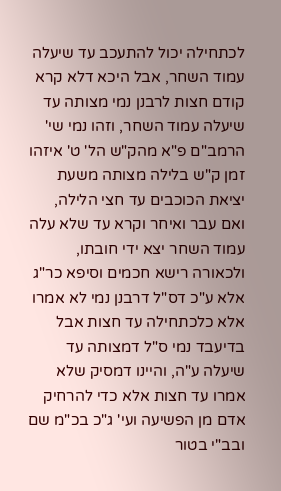לכתחילה יכול להתעכב עד שיעלה עמוד השחר, אבל היכא דלא קרא קודם חצות לרבנן נמי מצותה עד שיעלה עמוד השחר, וזהו נמי שי' הרמב"ם פ"א מהק"ש הל' ט' איזהו זמן ק"ש בלילה מצותה משעת יציאת הכוכבים עד חצי הלילה, ואם עבר ואיחר וקרא עד שלא עלה עמוד השחר יצא ידי חובתו, ולכאורה רישא חכמים וסיפא כר"ג אלא ע"כ דס"ל דרבנן נמי לא אמרו אלא כלכתחילה עד חצות אבל בדיעבד נמי ס"ל דמצותה עד שיעלה ע"ה, והיינו דמסיק שלא אמרו עד חצות אלא כדי להרחיק אדם מן הפשיעה ועי' ג"כ בכ"מ שם ובב"י בטור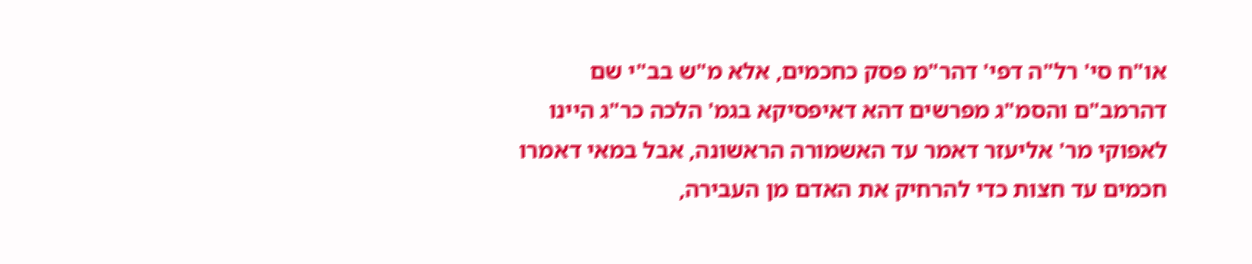או"ח סי' רל"ה דפי' דהר"מ פסק כחכמים, אלא מ"ש בב"י שם דהרמב"ם והסמ"ג מפרשים דהא דאיפסיקא בגמ' הלכה כר"ג היינו לאפוקי מר' אליעזר דאמר עד האשמורה הראשונה, אבל במאי דאמרו חכמים עד חצות כדי להרחיק את האדם מן העבירה,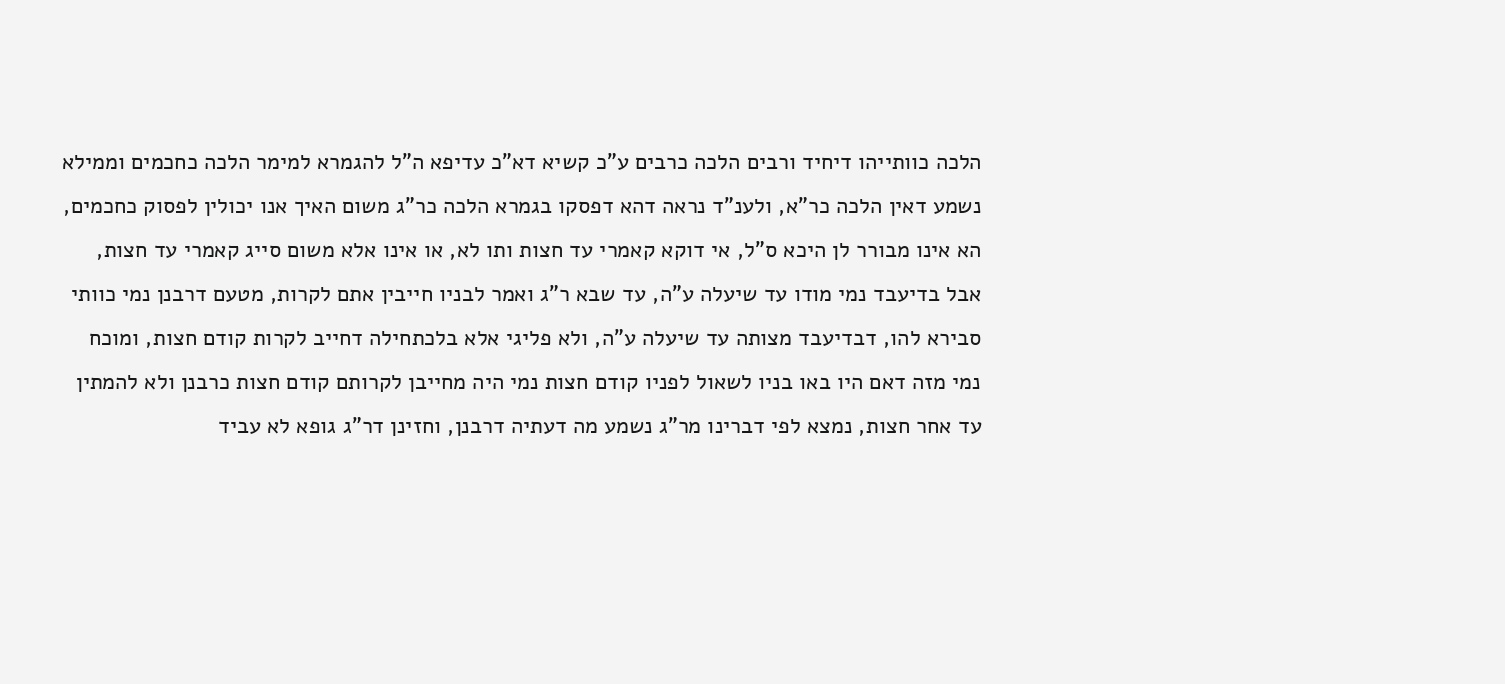הלכה כוותייהו דיחיד ורבים הלכה כרבים ע"כ קשיא דא"כ עדיפא ה"ל להגמרא למימר הלכה כחכמים וממילא נשמע דאין הלכה כר"א, ולענ"ד נראה דהא דפסקו בגמרא הלכה כר"ג משום האיך אנו יכולין לפסוק כחכמים, הא אינו מבורר לן היכא ס"ל, אי דוקא קאמרי עד חצות ותו לא, או אינו אלא משום סייג קאמרי עד חצות, אבל בדיעבד נמי מודו עד שיעלה ע"ה, עד שבא ר"ג ואמר לבניו חייבין אתם לקרות, מטעם דרבנן נמי כוותי סבירא להו, דבדיעבד מצותה עד שיעלה ע"ה, ולא פליגי אלא בלכתחילה דחייב לקרות קודם חצות, ומוכח נמי מזה דאם היו באו בניו לשאול לפניו קודם חצות נמי היה מחייבן לקרותם קודם חצות כרבנן ולא להמתין עד אחר חצות, נמצא לפי דברינו מר"ג נשמע מה דעתיה דרבנן, וחזינן דר"ג גופא לא עביד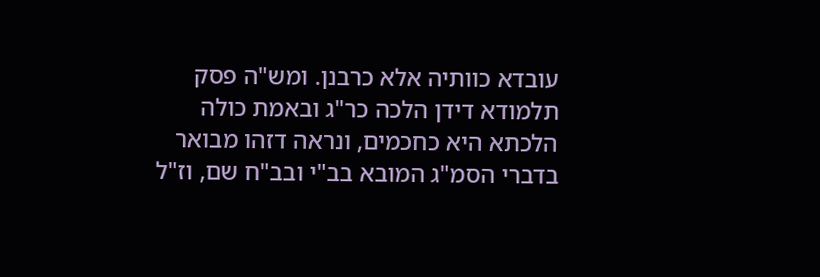עובדא כוותיה אלא כרבנן. ומש"ה פסק תלמודא דידן הלכה כר"ג ובאמת כולה הלכתא היא כחכמים, ונראה דזהו מבואר בדברי הסמ"ג המובא בב"י ובב"ח שם, וז"ל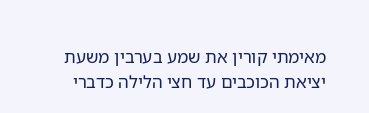מאימתי קורין את שמע בערבין משעת יציאת הכוכבים עד חצי הלילה כדברי